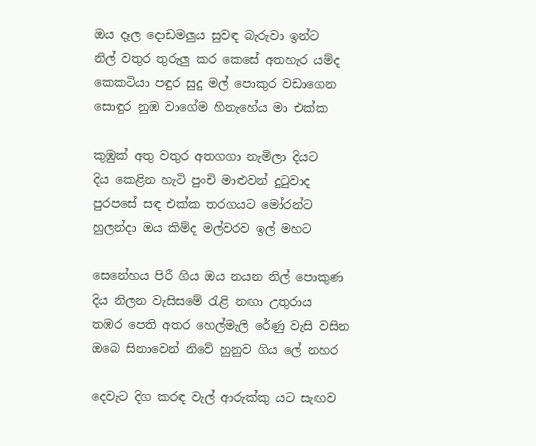ඔය දෑල දොඩමලුය සුවඳ බැරුවා ඉන්ට
නිල් වතුර තුරුලු කර කෙසේ අතහැර යම්ද
කෙකටියා පඳුර සුදු මල් පොකුර වඩාගෙන
සොඳුර නුඹ වාගේම හිනැහේය මා එක්ක

කුඹුක් අතු වතුර අතගගා නැමිලා දියට
දිය කෙළින හැටි පුංචි මාළුවන් දුටුවාද
පුරපසේ සඳ එක්ක තරගයට මෝරන්ට
හුලන්දා ඔය කිම්ද මල්වරව ඉල් මහට

සෙනේහය පිරී ගිය ඔය නයන නිල් පොකුණ
දිය නිලන වැසිසමේ රැළි නඟා උතුරාය
තඹර පෙති අතර හෙල්මැලි රේණු වැසි වසින
ඔබෙ සිනාවෙන් නිවේ හුනුව ගිය ලේ නහර

දෙවැට දිග කරඳ වැල් ආරුක්කු යට සැඟව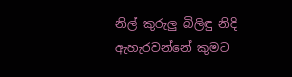නිල් කුරුලු බිලිඳු නිදි ඇහැරවන්නේ කුමට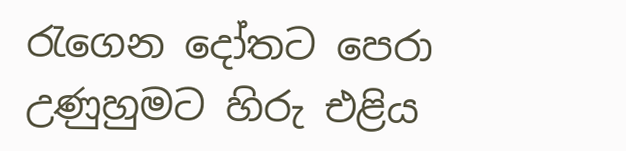රැගෙන දෝතට පෙරා උණුහුමට හිරු එළිය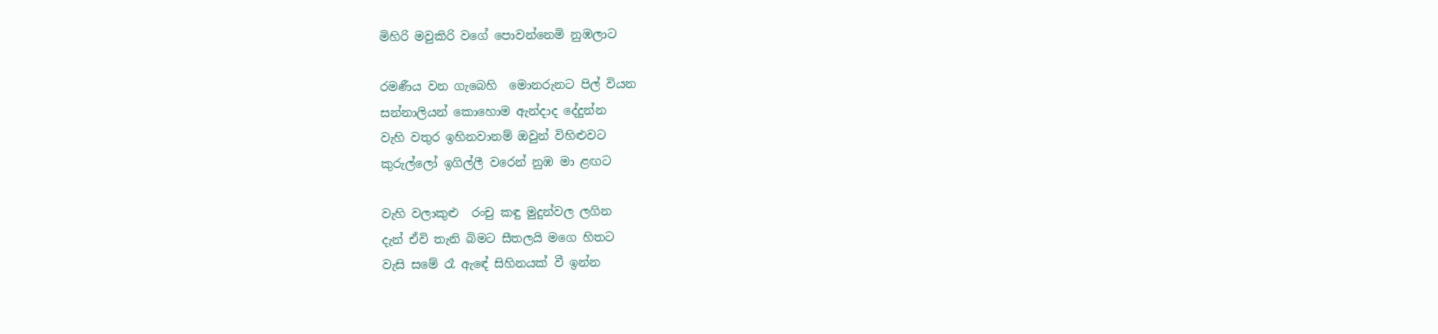මිහිරි මවුකිරි වගේ පොවන්නෙමි නුඹලාට

රමණීය වන ගැබෙහි  මොනරුනට පිල් වියන
සන්නාලියන් කොහොම ඇන්දාද දේදුන්න
වැහි වතුර ඉහිනවානම් ඔවුන් විහිළුවට
කුරුල්ලෝ ඉගිල්ලී වරෙන් නුඹ මා ළඟට

වැහි වලාකුළු  රංචු කඳු මුදුන්වල ලගින
දැන් ඒවි තැනි බිමට සීතලයි මගෙ හිතට
වැසි සමේ රෑ ඇඳේ සිහිනයක් වී ඉන්න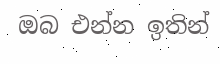ඔබ එන්න ඉතින්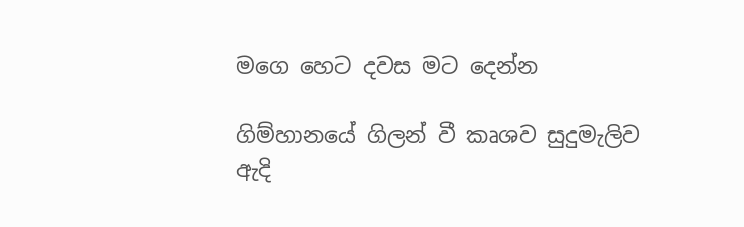මගෙ හෙට දවස මට දෙන්න

ගිම්හානයේ ගිලන් වී කෘශව සුදුමැලිව
ඇදි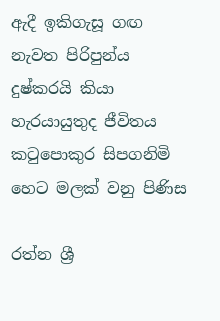ඇදී ඉකිගැසූ ගඟ නැවත පිරිපුන්ය
දුෂ්කරයි කියා හැරයායුතුද ජීවිතය
කටුපොකුර සිපගනිමි හෙට මලක් වනු පිණිස

රත්න ශ්‍රී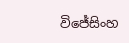විජේසිංහ